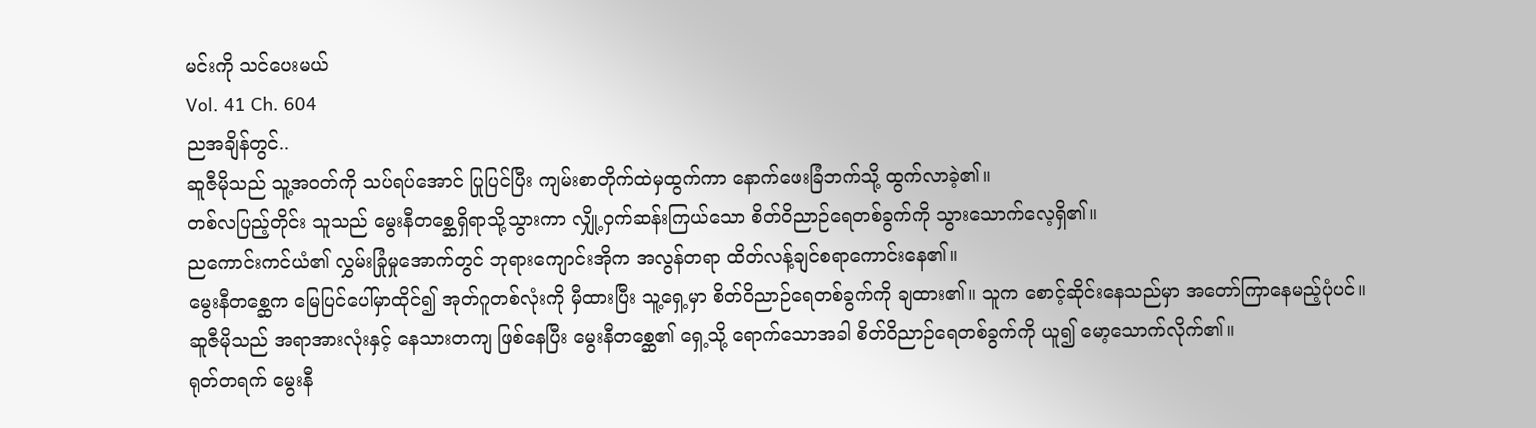မင်းကို သင်ပေးမယ်
Vol. 41 Ch. 604
ညအချိန်တွင်..
ဆူဇီမိုသည် သူ့အဝတ်ကို သပ်ရပ်အောင် ပြုပြင်ပြီး ကျမ်းစာတိုက်ထဲမှထွက်ကာ နောက်ဖေးခြံဘက်သို့ ထွက်လာခဲ့၏။
တစ်လပြည့်တိုင်း သူသည် မွေးနီတစ္ဆေရှိရာသို့သွားကာ လျှို့ဝှက်ဆန်းကြယ်သော စိတ်ဝိညာဉ်ရေတစ်ခွက်ကို သွားသောက်လေ့ရှိ၏။
ညကောင်းကင်ယံ၏ လွှမ်းခြုံမှုအောက်တွင် ဘုရားကျောင်းအိုက အလွန်တရာ ထိတ်လန့်ချင်စရာကောင်းနေ၏။
မွေးနီတစ္ဆေက မြေပြင်ပေါ်မှာထိုင်၍ အုတ်ဂူတစ်လုံးကို မှီထားပြီး သူ့ရှေ့မှာ စိတ်ဝိညာဉ်ရေတစ်ခွက်ကို ချထား၏။ သူက စောင့်ဆိုင်းနေသည်မှာ အတော်ကြာနေမည့်ပုံပင်။
ဆူဇီမိုသည် အရာအားလုံးနှင့် နေသားတကျ ဖြစ်နေပြီး မွေးနီတစ္ဆေ၏ ရှေ့သို့ ရောက်သောအခါ စိတ်ဝိညာဉ်ရေတစ်ခွက်ကို ယူ၍ မော့သောက်လိုက်၏။
ရုတ်တရက် မွေးနီ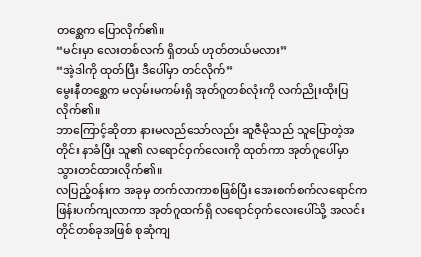တစ္ဆေက ပြောလိုက်၏။
“မင်းမှာ လေးတစ်လက် ရှိတယ် ဟုတ်တယ်မလား”
“အဲ့ဒါကို ထုတ်ပြီး ဒီပေါ်မှာ တင်လိုက်”
မွေးနီတစ္ဆေက မလှမ်းမကမ်းရှိ အုတ်ဂူတစ်လုံးကို လက်ညိုးထိုးပြလိုက်၏။
ဘာကြောင့်ဆိုတာ နားမလည်သော်လည်း ဆူဇီမိုသည် သူပြောတဲ့အတိုင်း နာခံပြီး သူ၏ လရောင်ဝှက်လေးကို ထုတ်ကာ အုတ်ဂူပေါ်မှာ သွားတင်ထားလိုက်၏။
လပြည့်ဝန်းက အခုမှ တက်လာကာစဖြစ်ပြီး အေးစက်စက်လရောင်က ဖြန်းပက်ကျလာကာ အုတ်ဂူထက်ရှိ လရောင်ဝှက်လေးပေါ်သို့ အလင်းတိုင်တစ်ခုအဖြစ် စုဆုံကျ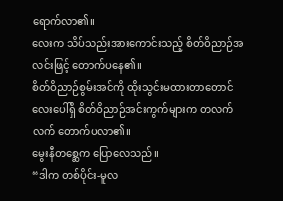ရောက်လာ၏။
လေးက သိပ်သည်းအားကောင်းသည့် စိတ်ဝိညာဉ်အလင်းဖြင့် တောက်ပနေ၏။
စိတ်ဝိညာဉ်စွမ်းအင်ကို ထိုးသွင်းမထားတာတောင် လေးပေါ်ရှိ စိတ်ဝိညာဉ်အင်းကွက်များက တလက်လက် တောက်ပလာ၏။
မွေးနီတစ္ဆေက ပြောလေသည်။
“ဒါက တစ်ပိုင်း-မူလ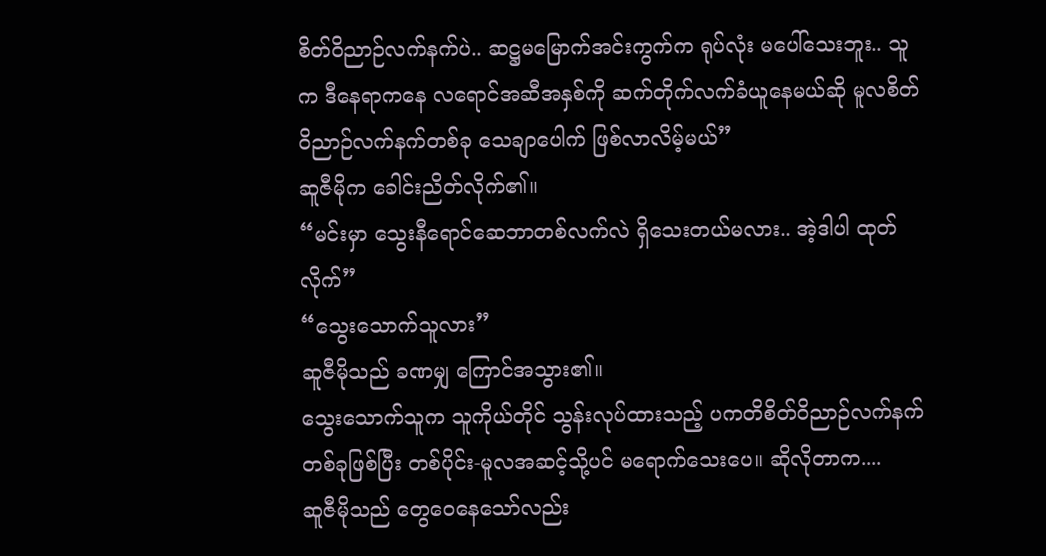စိတ်ဝိညာဉ်လက်နက်ပဲ.. ဆဋ္ဌမမြောက်အင်းကွက်က ရုပ်လုံး မပေါ်သေးဘူး.. သူက ဒီနေရာကနေ လရောင်အဆီအနှစ်ကို ဆက်တိုက်လက်ခံယူနေမယ်ဆို မူလစိတ်ဝိညာဉ်လက်နက်တစ်ခု သေချာပေါက် ဖြစ်လာလိမ့်မယ်”
ဆူဇီမိုက ခေါင်းညိတ်လိုက်၏။
“မင်းမှာ သွေးနီရောင်ဆေဘာတစ်လက်လဲ ရှိသေးတယ်မလား.. အဲ့ဒါပါ ထုတ်လိုက်”
“သွေးသောက်သူလား”
ဆူဇီမိုသည် ခဏမျှ ကြောင်အသွား၏။
သွေးသောက်သူက သူကိုယ်တိုင် သွန်းလုပ်ထားသည့် ပကတိစိတ်ဝိညာဉ်လက်နက်တစ်ခုဖြစ်ပြီး တစ်ပိုင်း-မူလအဆင့်သို့ပင် မရောက်သေးပေ။ ဆိုလိုတာက....
ဆူဇီမိုသည် တွေဝေနေသော်လည်း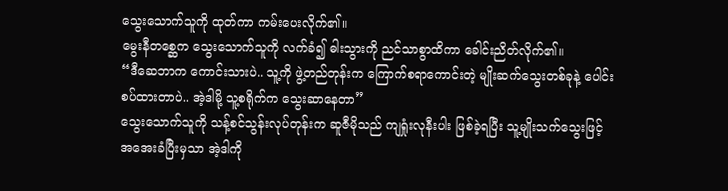သွေးသောက်သူကို ထုတ်ကာ ကမ်းပေးလိုက်၏။
မွေးနီတစ္ဆေက သွေးသောက်သူကို လက်ခံ၍ ဓါးသွားကို ညင်သာစွာထိကာ ခေါင်းညိတ်လိုက်၏။
“ဒီဆေဘာက ကောင်းသားပဲ.. သူ့ကို ဖွဲ့တည်တုန်းက ကြောက်စရာကောင်းတဲ့ မျိုးဆက်သွေးတစ်ခုနဲ့ ပေါင်းစပ်ထားတာပဲ.. အဲ့ဒါမို့ သူ့စရိုက်က သွေးဆာနေတာ”
သွေးသောက်သူကို သန့်စင်သွန်းလုပ်တုန်းက ဆူဇီမိုသည် ကျရှုံးလုနီးပါး ဖြစ်ခဲ့ရပြီး သူ့မျိုးသက်သွေးဖြင့် အအေးခံပြီးမှသာ အဲ့ဒါကို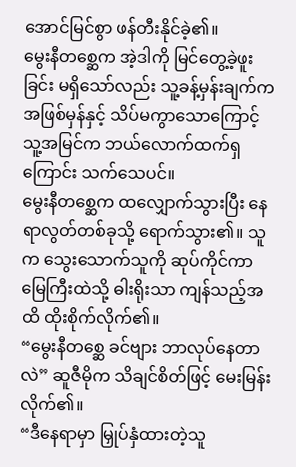အောင်မြင်စွာ ဖန်တီးနိုင်ခဲ့၏။
မွေးနီတစ္ဆေက အဲ့ဒါကို မြင်တွေ့ခဲ့ဖူးခြင်း မရှိသော်လည်း သူ့ခန့်မှန်းချက်က အဖြစ်မှန်နှင့် သိပ်မကွာသောကြောင့် သူ့အမြင်က ဘယ်လောက်ထက်ရှကြောင်း သက်သေပင်။
မွေးနီတစ္ဆေက ထလျှောက်သွားပြီး နေရာလွတ်တစ်ခုသို့ ရောက်သွား၏။ သူက သွေးသောက်သူကို ဆုပ်ကိုင်ကာ မြေကြီးထဲသို့ ဓါးရိုးသာ ကျန်သည့်အထိ ထိုးစိုက်လိုက်၏။
“မွေးနီတစ္ဆေ ခင်ဗျား ဘာလုပ်နေတာလဲ” ဆူဇီမိုက သိချင်စိတ်ဖြင့် မေးမြန်းလိုက်၏။
“ဒီနေရာမှာ မြှုပ်နှံထားတဲ့သူ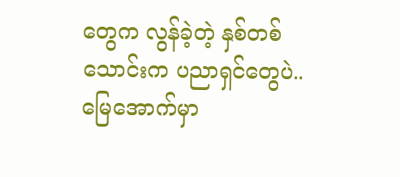တွေက လွန်ခဲ့တဲ့ နှစ်တစ်သောင်းက ပညာရှင်တွေပဲ.. မြေအောက်မှာ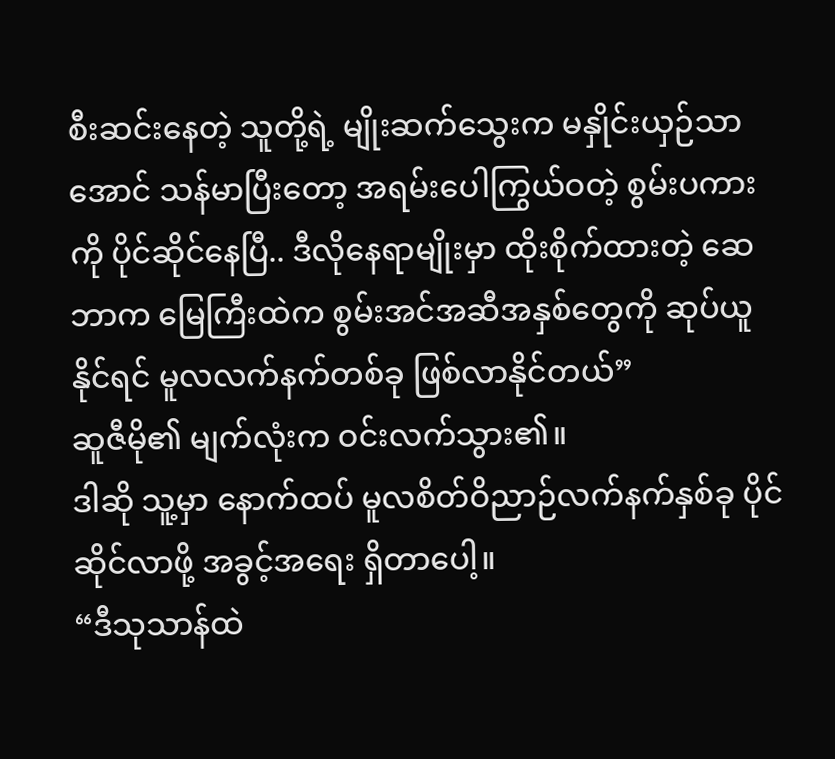စီးဆင်းနေတဲ့ သူတို့ရဲ့ မျိုးဆက်သွေးက မနှိုင်းယှဉ်သာအောင် သန်မာပြီးတော့ အရမ်းပေါကြွယ်ဝတဲ့ စွမ်းပကားကို ပိုင်ဆိုင်နေပြီ.. ဒီလိုနေရာမျိုးမှာ ထိုးစိုက်ထားတဲ့ ဆေဘာက မြေကြီးထဲက စွမ်းအင်အဆီအနှစ်တွေကို ဆုပ်ယူနိုင်ရင် မူလလက်နက်တစ်ခု ဖြစ်လာနိုင်တယ်”
ဆူဇီမို၏ မျက်လုံးက ဝင်းလက်သွား၏။
ဒါဆို သူ့မှာ နောက်ထပ် မူလစိတ်ဝိညာဉ်လက်နက်နှစ်ခု ပိုင်ဆိုင်လာဖို့ အခွင့်အရေး ရှိတာပေါ့။
“ဒီသုသာန်ထဲ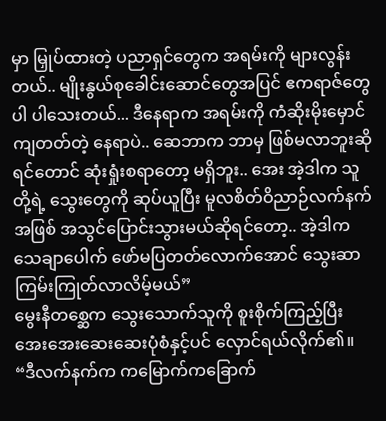မှာ မြှုပ်ထားတဲ့ ပညာရှင်တွေက အရမ်းကို များလွန်းတယ်.. မျိုးနွယ်စုခေါင်းဆောင်တွေအပြင် ဧကရာဇ်တွေပါ ပါသေးတယ်... ဒီနေရာက အရမ်းကို ကံဆိုးမိုးမှောင်ကျတတ်တဲ့ နေရာပဲ.. ဆေဘာက ဘာမှ ဖြစ်မလာဘူးဆိုရင်တောင် ဆုံးရှုံးစရာတော့ မရှိဘူး.. အေး အဲ့ဒါက သူတို့ရဲ့ သွေးတွေကို ဆုပ်ယူပြီး မူလစိတ်ဝိညာဉ်လက်နက်အဖြစ် အသွင်ပြောင်းသွားမယ်ဆိုရင်တော့.. အဲ့ဒါက သေချာပေါက် ဖော်မပြတတ်လောက်အောင် သွေးဆာကြမ်းကြုတ်လာလိမ့်မယ်”
မွေးနီတစ္ဆေက သွေးသောက်သူကို စူးစိုက်ကြည့်ပြီး အေးအေးဆေးဆေးပုံစံနှင့်ပင် လှောင်ရယ်လိုက်၏။
“ဒီလက်နက်က ကမြောက်ကခြောက်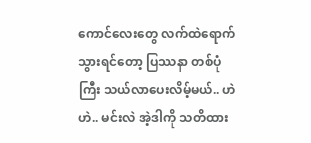ကောင်လေးတွေ လက်ထဲရောက်သွားရင်တော့ ပြဿနာ တစ်ပုံကြီး သယ်လာပေးလိမ့်မယ်.. ဟဲဟဲ.. မင်းလဲ အဲ့ဒါကို သတိထား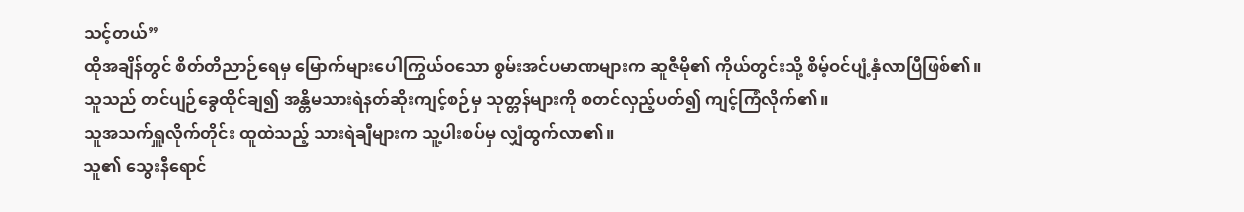သင့်တယ်”
ထိုအချိန်တွင် စိတ်တိညာဉ်ရေမှ မြောက်များပေါကြွယ်ဝသော စွမ်းအင်ပမာဏများက ဆူဇီမို၏ ကိုယ်တွင်းသို့ စိမ့်ဝင်ပျံ့နှံလာပြီဖြစ်၏။
သူသည် တင်ပျဉ်ခွေထိုင်ချ၍ အန္တိမသားရဲနတ်ဆိုးကျင့်စဉ်မှ သုတ္တန်များကို စတင်လှည့်ပတ်၍ ကျင့်ကြံလိုက်၏။
သူအသက်ရှူလိုက်တိုင်း ထူထဲသည့် သားရဲချီများက သူ့ပါးစပ်မှ လျှံထွက်လာ၏။
သူ၏ သွေးနီရောင်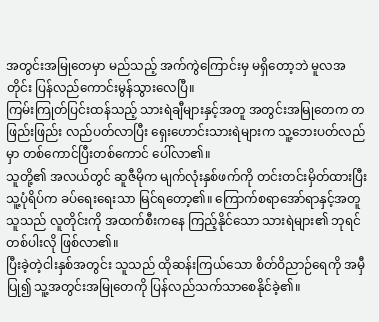အတွင်းအမြုတေမှာ မည်သည့် အက်ကွဲကြောင်းမှ မရှိတော့ဘဲ မူလအတိုင်း ပြန်လည်ကောင်းမွန်သွားလေပြီ။
ကြမ်းကြုတ်ပြင်းထန်သည့် သားရဲချီများနှင့်အတူ အတွင်းအမြုတေက တဖြည်းဖြည်း လည်ပတ်လာပြီး ရှေးဟောင်းသားရဲများက သူ့ဘေးပတ်လည်မှာ တစ်ကောင်ပြီးတစ်ကောင် ပေါ်လာ၏။
သူတို့၏ အလယ်တွင် ဆူဇီမိုက မျက်လုံးနှစ်ဖက်ကို တင်းတင်းမှိတ်ထားပြီး သူ့ပုံရိပ်က ခပ်ရေးရေးသာ မြင်ရတော့၏။ ကြောက်စရာအော်ရာနှင့်အတူ သူသည် လူတိုင်းကို အထက်စီးကနေ ကြည့်နိုင်သော သားရဲများ၏ ဘုရင်တစ်ပါးလို ဖြစ်လာ၏။
ပြီးခဲ့တဲ့ငါးနှစ်အတွင်း သူသည် ထိုဆန်းကြယ်သော စိတ်ဝိညာဉ်ရေကို အမှီပြု၍ သူ့အတွင်းအမြုတေကို ပြန်လည်သက်သာစေနိုင်ခဲ့၏။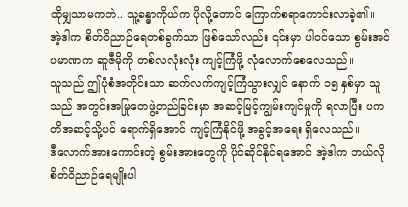ထိုမျှသာမကဘဲ.. သူ့ခန္ဓာကိုယ်က ပိုလို့တောင် ကြောက်စရာကောင်းလာခဲ့၏။
အဲ့ဒါက စိတ်ဝိညာဉ်ရေတစ်ခွက်သာ ဖြစ်သော်လည်း ၎င်းမှာ ပါဝင်သော စွမ်းအင်ပမာဏက ဆူဇီမိုကို တစ်လလုံးလုံး ကျင့်ကြံဖို့ လုံလောက်စေလေသည်။
သူသည် ဤပုံစံအတိုင်းသာ ဆက်လက်ကျင့်ကြံသွားလျှင် နောက် ၁၅ နှစ်မှာ သူသည် အတွင်းအမြုတေဖွဲ့တည်ခြင်းမှာ အဆင့်မြင့်ကျွမ်းကျင်မှုကို ရလာပြီး ပကတိအဆင့်သို့ပင် ရောက်ရှိအောင် ကျင့်ကြံနိုင်ဖို့ အခွင့်အရေး ရှိလေသည်။
ဒီလောက်အားကောင်းတဲ့ စွမ်းအားတွေကို ပိုင်ဆိုင်နိုင်ရအောင် အဲ့ဒါက ဘယ်လိုစိတ်ဝိညာဉ်ရေမျိုးပါ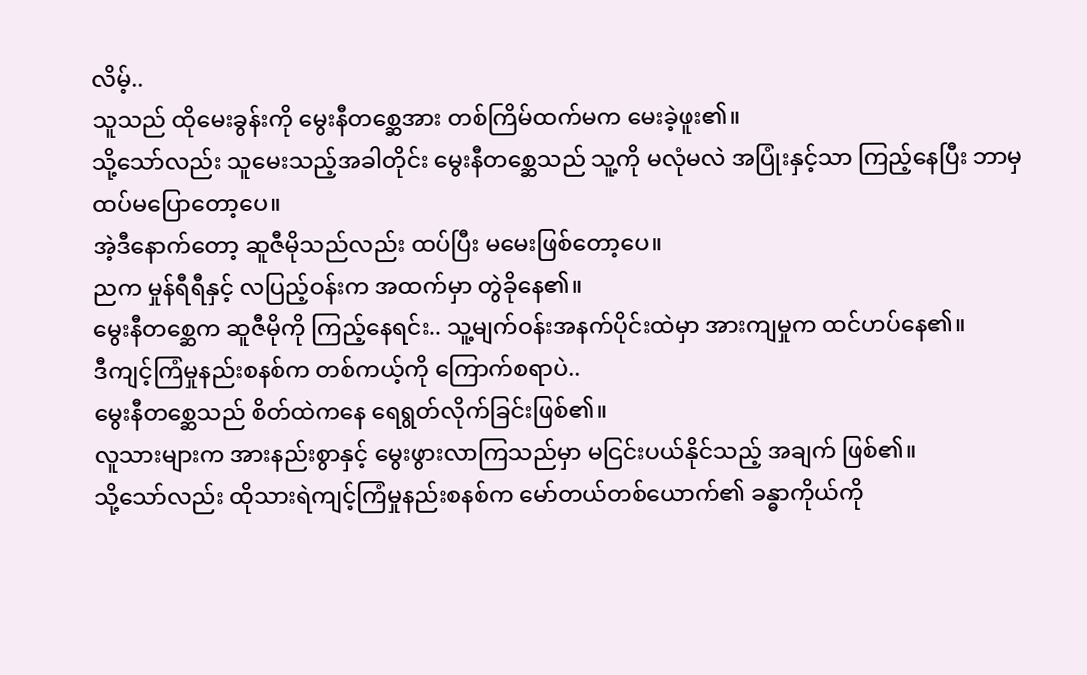လိမ့်..
သူသည် ထိုမေးခွန်းကို မွေးနီတစ္ဆေအား တစ်ကြိမ်ထက်မက မေးခဲ့ဖူး၏။
သို့သော်လည်း သူမေးသည့်အခါတိုင်း မွေးနီတစ္ဆေသည် သူ့ကို မလုံမလဲ အပြုံးနှင့်သာ ကြည့်နေပြီး ဘာမှ ထပ်မပြောတော့ပေ။
အဲ့ဒီနောက်တော့ ဆူဇီမိုသည်လည်း ထပ်ပြီး မမေးဖြစ်တော့ပေ။
ညက မှုန်ရီရီနှင့် လပြည့်ဝန်းက အထက်မှာ တွဲခိုနေ၏။
မွေးနီတစ္ဆေက ဆူဇီမိုကို ကြည့်နေရင်း.. သူ့မျက်ဝန်းအနက်ပိုင်းထဲမှာ အားကျမှုက ထင်ဟပ်နေ၏။
ဒီကျင့်ကြံမှုနည်းစနစ်က တစ်ကယ့်ကို ကြောက်စရာပဲ..
မွေးနီတစ္ဆေသည် စိတ်ထဲကနေ ရေရွတ်လိုက်ခြင်းဖြစ်၏။
လူသားများက အားနည်းစွာနှင့် မွေးဖွားလာကြသည်မှာ မငြင်းပယ်နိုင်သည့် အချက် ဖြစ်၏။
သို့သော်လည်း ထိုသားရဲကျင့်ကြံမှုနည်းစနစ်က မော်တယ်တစ်ယောက်၏ ခန္ဓာကိုယ်ကို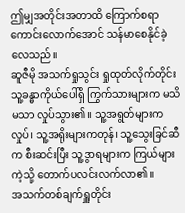ဤမျှအတိုင်းအတာထိ ကြောက်စရာကောင်းလောက်အောင် သန်မာစေနိုင်ခဲ့လေသည်။
ဆူဇီမို အသက်ရှုသွင်း ရှုထုတ်လိုက်တိုင်း သူ့ခန္ဓာကိုယ်ပေါ်ရှိ ကြွက်သားများက မသိမသာ လှုပ်သွား၏။ သူ့အရွတ်များက လှုပ်၊ သူ့အရိုးများကတုန်၊ သူ့သွေးခြင်ဆီက စီးဆင်းပြီး သူ့ဒွာရများက ကြယ်များကဲ့သို့ တောက်ပလင်းလက်လာ၏။
အသက်တစ်ချက်ရှူတိုင်း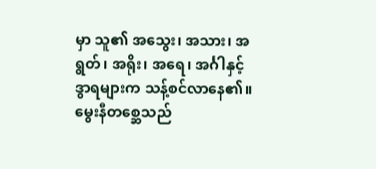မှာ သူ၏ အသွေး၊ အသား၊ အရွတ်၊ အရိုး၊ အရေ၊ အင်္ဂါနှင့် ဒွာရများက သန့်စင်လာနေ၏။
မွေးနီတစ္ဆေသည်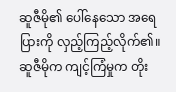ဆူဇီမို၏ ပေါ်နေသော အရေပြားကို လှည့်ကြည့်လိုက်၏။
ဆူဇီမိုက ကျင့်ကြံမှုက တိုး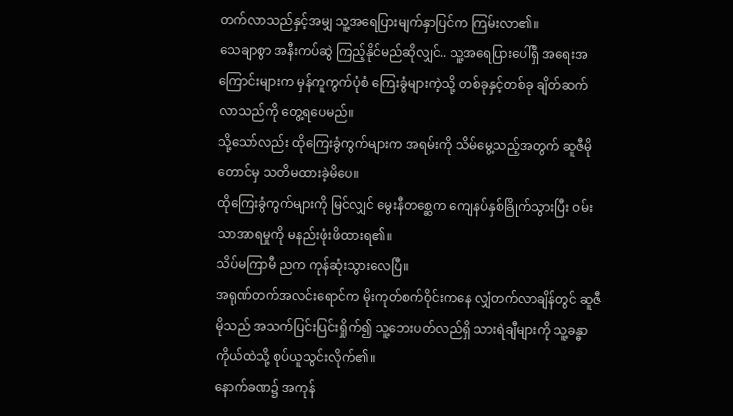တက်လာသည်နှင့်အမျှ သူ့အရေပြားမျက်နှာပြင်က ကြမ်းလာ၏။
သေချာစွာ အနီးကပ်ဆွဲ ကြည့်နိုင်မည်ဆိုလျှင်.. သူ့အရေပြားပေါ်ရှိ အရေးအကြောင်းများက မှန်ကူကွက်ပုံစံ ကြေးခွံများကဲ့သို့ တစ်ခုနှင့်တစ်ခု ချိတ်ဆက်လာသည်ကို တွေ့ရပေမည်။
သို့သော်လည်း ထိုကြေးခွံကွက်များက အရမ်းကို သိမ်မွေ့သည့်အတွက် ဆူဇီမိုတောင်မှ သတိမထားခဲ့မိပေ။
ထိုကြေးခွံကွက်များကို မြင်လျှင် မွေးနီတစ္ဆေက ကျေနပ်နှစ်ခြိုက်သွားပြီး ဝမ်းသာအာရမှုကို မနည်းဖုံးဖိထားရ၏။
သိပ်မကြာမီ ညက ကုန်ဆုံးသွားလေပြီ။
အရုဏ်တက်အလင်းရောင်က မိုးကုတ်စက်ဝိုင်းကနေ လျှံတက်လာချိန်တွင် ဆူဇီမိုသည် အသက်ပြင်းပြင်းရှိုက်၍ သူ့ဘေးပတ်လည်ရှိ သားရဲချီများကို သူ့ခန္ဓာကိုယ်ထဲသို့ စုပ်ယူသွင်းလိုက်၏။
နောက်ခဏ၌ အကုန်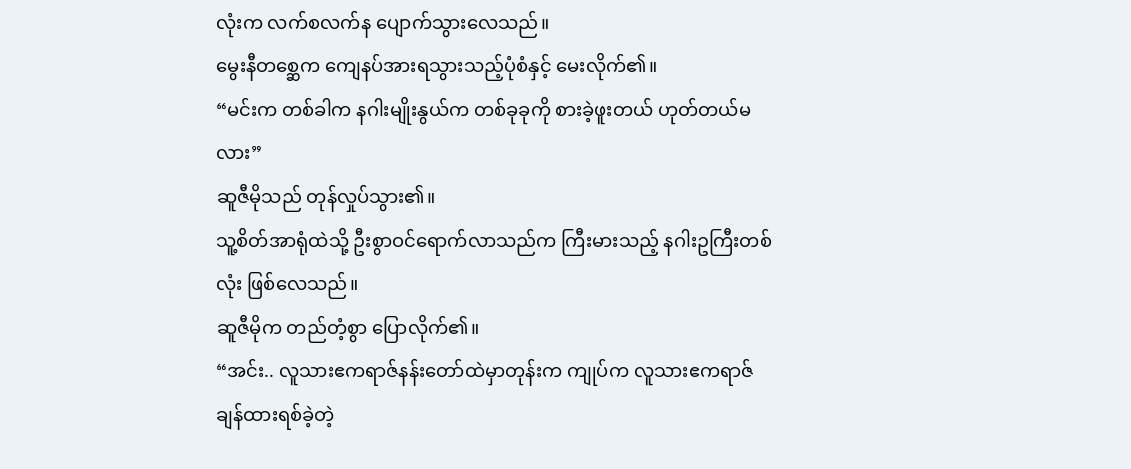လုံးက လက်စလက်န ပျောက်သွားလေသည်။
မွေးနီတစ္ဆေက ကျေနပ်အားရသွားသည့်ပုံစံနှင့် မေးလိုက်၏။
“မင်းက တစ်ခါက နဂါးမျိုးနွယ်က တစ်ခုခုကို စားခဲ့ဖူးတယ် ဟုတ်တယ်မလား”
ဆူဇီမိုသည် တုန်လှုပ်သွား၏။
သူ့စိတ်အာရုံထဲသို့ ဦးစွာဝင်ရောက်လာသည်က ကြီးမားသည့် နဂါးဥကြီးတစ်လုံး ဖြစ်လေသည်။
ဆူဇီမိုက တည်တံ့စွာ ပြောလိုက်၏။
“အင်း.. လူသားဧကရာဇ်နန်းတော်ထဲမှာတုန်းက ကျုပ်က လူသားဧကရာဇ် ချန်ထားရစ်ခဲ့တဲ့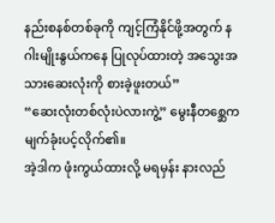နည်းစနစ်တစ်ခုကို ကျင့်ကြံနိုင်ဖို့အတွက် နဂါးမျိုးနွယ်ကနေ ပြုလုပ်ထားတဲ့ အသွေးအသားဆေးလုံးကို စားခဲ့ဖူးတယ်”
“ဆေးလုံးတစ်လုံးပဲလားကွဲ့” မွေးနီတစ္ဆေက မျက်ခုံးပင့်လိုက်၏။
အဲ့ဒါက ဖုံးကွယ်ထားလို့ မရမှန်း နားလည်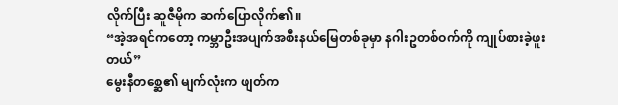လိုက်ပြီး ဆူဇီမိုက ဆက်ပြောလိုက်၏။
“အဲ့အရင်ကတော့ ကမ္ဘာဦးအပျက်အစီးနယ်မြေတစ်ခုမှာ နဂါးဥတစ်ဝက်ကို ကျုပ်စားခဲ့ဖူးတယ်”
မွေးနီတစ္ဆေ၏ မျက်လုံးက ဖျတ်က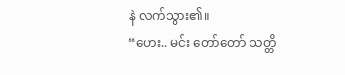နဲ လက်သွား၏။
“ဟေး.. မင်း တော်တော် သတ္တိ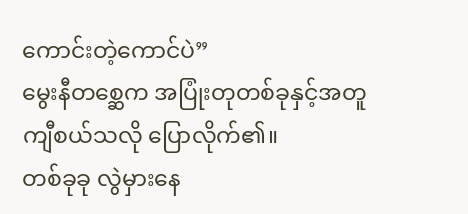ကောင်းတဲ့ကောင်ပဲ”
မွေးနီတစ္ဆေက အပြုံးတုတစ်ခုနှင့်အတူ ကျီစယ်သလို ပြောလိုက်၏။
တစ်ခုခု လွဲမှားနေ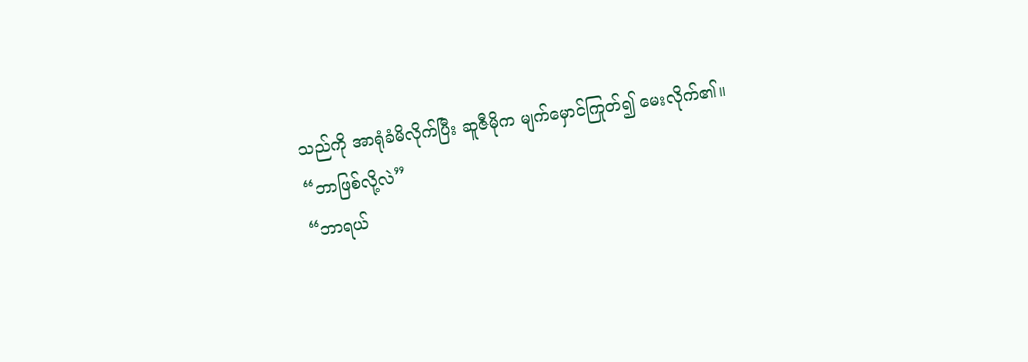သည်ကို အာရုံခံမိလိုက်ပြီး ဆူဇီမိုက မျက်မှောင်ကြုတ်၍ မေးလိုက်၏။
“ဘာဖြစ်လို့လဲ”
“ဘာရယ်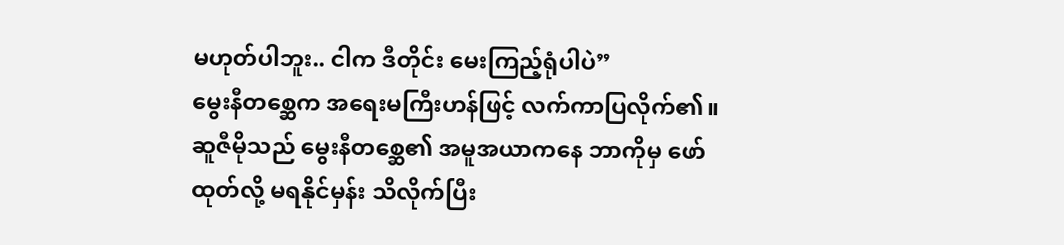မဟုတ်ပါဘူး.. ငါက ဒီတိုင်း မေးကြည့်ရုံပါပဲ”
မွေးနီတစ္ဆေက အရေးမကြီးဟန်ဖြင့် လက်ကာပြလိုက်၏။
ဆူဇီမိုသည် မွေးနီတစ္ဆေ၏ အမူအယာကနေ ဘာကိုမှ ဖော်ထုတ်လို့ မရနိုင်မှန်း သိလိုက်ပြီး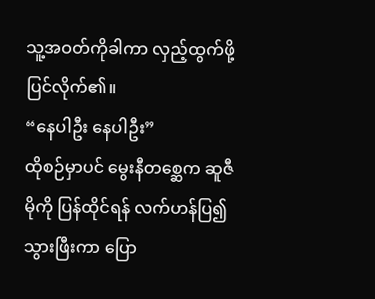သူ့အဝတ်ကိုခါကာ လှည့်ထွက်ဖို့ ပြင်လိုက်၏။
“နေပါဦး နေပါဦး”
ထိုစဉ်မှာပင် မွေးနီတစ္ဆေက ဆူဇီမိုကို ပြန်ထိုင်ရန် လက်ဟန်ပြ၍ သွားဖြီးကာ ပြော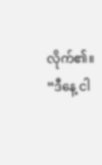လိုက်၏။
“ဒီနေ့ ငါ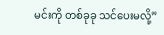မင်းကို တစ်ခုခု သင်ပေးမလို့”